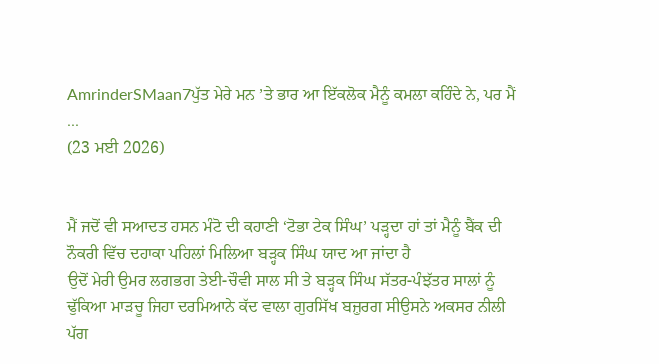AmrinderSMaan7ਪੁੱਤ ਮੇਰੇ ਮਨ ’ਤੇ ਭਾਰ ਆ ਇੱਕਲੋਕ ਮੈਨੂੰ ਕਮਲਾ ਕਹਿੰਦੇ ਨੇ, ਪਰ ਮੈਂ ...
(23 ਮਈ 2026)


ਮੈਂ ਜਦੋਂ ਵੀ ਸਆਦਤ ਹਸਨ ਮੰਟੋ ਦੀ ਕਹਾਣੀ ‘ਟੋਭਾ ਟੇਕ ਸਿੰਘ’ ਪੜ੍ਹਦਾ ਹਾਂ ਤਾਂ ਮੈਨੂੰ ਬੈਂਕ ਦੀ ਨੌਕਰੀ ਵਿੱਚ ਦਹਾਕਾ ਪਹਿਲਾਂ ਮਿਲਿਆ ਬੜ੍ਹਕ ਸਿੰਘ ਯਾਦ ਆ ਜਾਂਦਾ ਹੈ
ਉਦੋਂ ਮੇਰੀ ਉਮਰ ਲਗਭਗ ਤੇਈ-ਚੌਵੀ ਸਾਲ ਸੀ ਤੇ ਬੜ੍ਹਕ ਸਿੰਘ ਸੱਤਰ-ਪੰਝੱਤਰ ਸਾਲਾਂ ਨੂੰ ਢੁੱਕਿਆ ਮਾੜਚੂ ਜਿਹਾ ਦਰਮਿਆਨੇ ਕੱਦ ਵਾਲਾ ਗੁਰਸਿੱਖ ਬਜ਼ੁਰਗ ਸੀਉਸਨੇ ਅਕਸਰ ਨੀਲੀ ਪੱਗ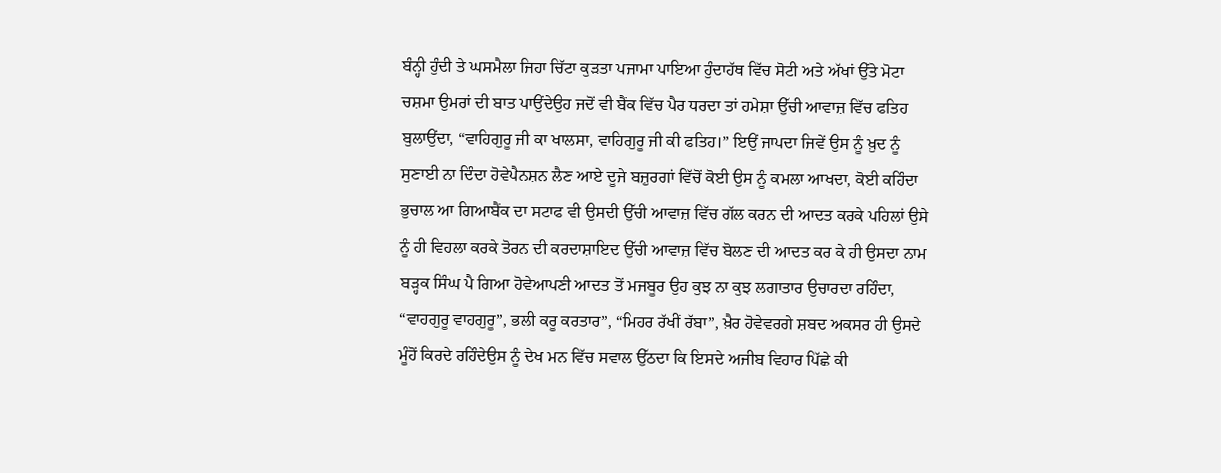ਬੰਨ੍ਹੀ ਹੁੰਦੀ ਤੇ ਘਸਮੈਲਾ ਜਿਹਾ ਚਿੱਟਾ ਕੁੜਤਾ ਪਜਾਮਾ ਪਾਇਆ ਹੁੰਦਾਹੱਥ ਵਿੱਚ ਸੋਟੀ ਅਤੇ ਅੱਖਾਂ ਉੱਤੇ ਮੋਟਾ ਚਸ਼ਮਾ ਉਮਰਾਂ ਦੀ ਬਾਤ ਪਾਉਂਦੇਉਹ ਜਦੋਂ ਵੀ ਬੈਂਕ ਵਿੱਚ ਪੈਰ ਧਰਦਾ ਤਾਂ ਹਮੇਸ਼ਾ ਉੱਚੀ ਆਵਾਜ਼ ਵਿੱਚ ਫਤਿਹ ਬੁਲਾਉਂਦਾ, “ਵਾਹਿਗੁਰੂ ਜੀ ਕਾ ਖਾਲਸਾ, ਵਾਹਿਗੁਰੂ ਜੀ ਕੀ ਫਤਿਹ।” ਇਉਂ ਜਾਪਦਾ ਜਿਵੇਂ ਉਸ ਨੂੰ ਖ਼ੁਦ ਨੂੰ ਸੁਣਾਈ ਨਾ ਦਿੰਦਾ ਹੋਵੇਪੈਨਸ਼ਨ ਲੈਣ ਆਏ ਦੂਜੇ ਬਜ਼ੁਰਗਾਂ ਵਿੱਚੋਂ ਕੋਈ ਉਸ ਨੂੰ ਕਮਲਾ ਆਖਦਾ, ਕੋਈ ਕਹਿੰਦਾ ਭੁਚਾਲ ਆ ਗਿਆਬੈਂਕ ਦਾ ਸਟਾਫ ਵੀ ਉਸਦੀ ਉੱਚੀ ਆਵਾਜ਼ ਵਿੱਚ ਗੱਲ ਕਰਨ ਦੀ ਆਦਤ ਕਰਕੇ ਪਹਿਲਾਂ ਉਸੇ ਨੂੰ ਹੀ ਵਿਹਲਾ ਕਰਕੇ ਤੋਰਨ ਦੀ ਕਰਦਾਸ਼ਾਇਦ ਉੱਚੀ ਆਵਾਜ਼ ਵਿੱਚ ਬੋਲਣ ਦੀ ਆਦਤ ਕਰ ਕੇ ਹੀ ਉਸਦਾ ਨਾਮ ਬੜ੍ਹਕ ਸਿੰਘ ਪੈ ਗਿਆ ਹੋਵੇਆਪਣੀ ਆਦਤ ਤੋਂ ਮਜਬੂਰ ਉਹ ਕੁਝ ਨਾ ਕੁਝ ਲਗਾਤਾਰ ਉਚਾਰਦਾ ਰਹਿੰਦਾ, “ਵਾਹਗੁਰੂ ਵਾਹਗੁਰੂ”, ਭਲੀ ਕਰੂ ਕਰਤਾਰ”, “ਮਿਹਰ ਰੱਖੀਂ ਰੱਬਾ”, ਖ਼ੈਰ ਹੋਵੇਵਰਗੇ ਸ਼ਬਦ ਅਕਸਰ ਹੀ ਉਸਦੇ ਮੂੰਹੋਂ ਕਿਰਦੇ ਰਹਿੰਦੇਉਸ ਨੂੰ ਦੇਖ ਮਨ ਵਿੱਚ ਸਵਾਲ ਉੱਠਦਾ ਕਿ ਇਸਦੇ ਅਜੀਬ ਵਿਹਾਰ ਪਿੱਛੇ ਕੀ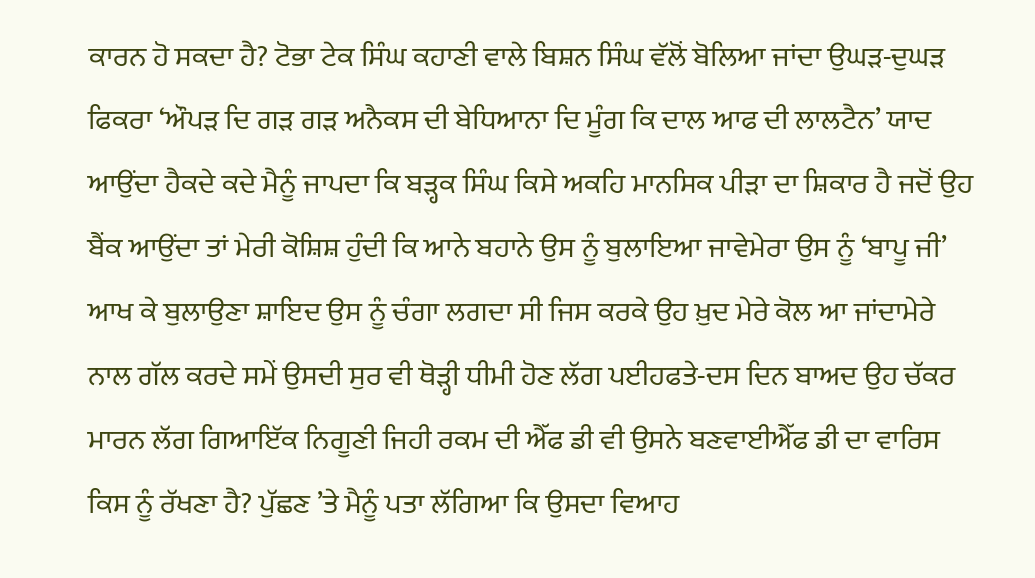ਕਾਰਨ ਹੋ ਸਕਦਾ ਹੈ? ਟੋਭਾ ਟੇਕ ਸਿੰਘ ਕਹਾਣੀ ਵਾਲੇ ਬਿਸ਼ਨ ਸਿੰਘ ਵੱਲੋਂ ਬੋਲਿਆ ਜਾਂਦਾ ਉਘੜ-ਦੁਘੜ ਫਿਕਰਾ ‘ਔਪੜ ਦਿ ਗੜ ਗੜ ਅਨੈਕਸ ਦੀ ਬੇਧਿਆਨਾ ਦਿ ਮੂੰਗ ਕਿ ਦਾਲ ਆਫ ਦੀ ਲਾਲਟੈਨ’ ਯਾਦ ਆਉਂਦਾ ਹੈਕਦੇ ਕਦੇ ਮੈਨੂੰ ਜਾਪਦਾ ਕਿ ਬੜ੍ਹਕ ਸਿੰਘ ਕਿਸੇ ਅਕਹਿ ਮਾਨਸਿਕ ਪੀੜਾ ਦਾ ਸ਼ਿਕਾਰ ਹੈ ਜਦੋਂ ਉਹ ਬੈਂਕ ਆਉਂਦਾ ਤਾਂ ਮੇਰੀ ਕੋਸ਼ਿਸ਼ ਹੁੰਦੀ ਕਿ ਆਨੇ ਬਹਾਨੇ ਉਸ ਨੂੰ ਬੁਲਾਇਆ ਜਾਵੇਮੇਰਾ ਉਸ ਨੂੰ ‘ਬਾਪੂ ਜੀ’ ਆਖ ਕੇ ਬੁਲਾਉਣਾ ਸ਼ਾਇਦ ਉਸ ਨੂੰ ਚੰਗਾ ਲਗਦਾ ਸੀ ਜਿਸ ਕਰਕੇ ਉਹ ਖ਼ੁਦ ਮੇਰੇ ਕੋਲ ਆ ਜਾਂਦਾਮੇਰੇ ਨਾਲ ਗੱਲ ਕਰਦੇ ਸਮੇਂ ਉਸਦੀ ਸੁਰ ਵੀ ਥੋੜ੍ਹੀ ਧੀਮੀ ਹੋਣ ਲੱਗ ਪਈਹਫਤੇ-ਦਸ ਦਿਨ ਬਾਅਦ ਉਹ ਚੱਕਰ ਮਾਰਨ ਲੱਗ ਗਿਆਇੱਕ ਨਿਗੂਣੀ ਜਿਹੀ ਰਕਮ ਦੀ ਐੱਫ ਡੀ ਵੀ ਉਸਨੇ ਬਣਵਾਈਐੱਫ ਡੀ ਦਾ ਵਾਰਿਸ ਕਿਸ ਨੂੰ ਰੱਖਣਾ ਹੈ? ਪੁੱਛਣ ’ਤੇ ਮੈਨੂੰ ਪਤਾ ਲੱਗਿਆ ਕਿ ਉਸਦਾ ਵਿਆਹ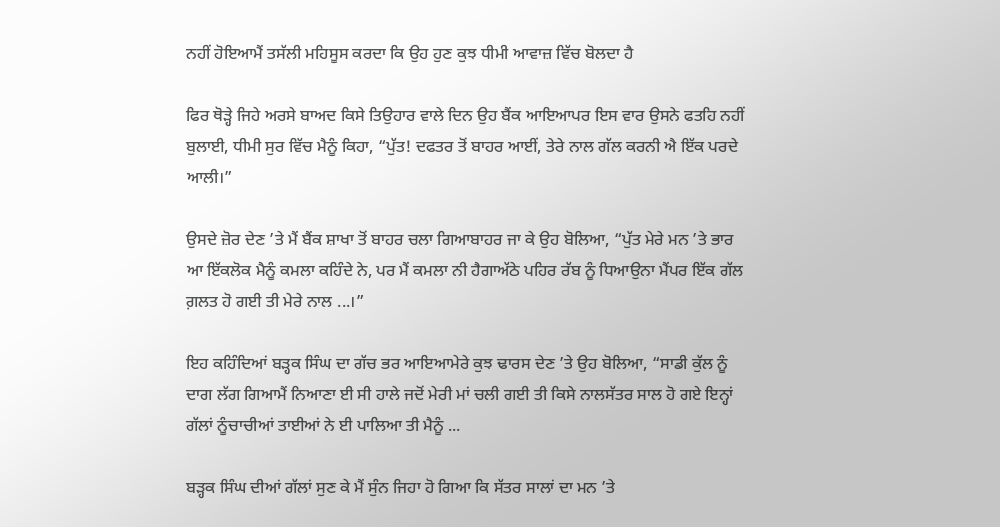ਨਹੀਂ ਹੋਇਆਮੈਂ ਤਸੱਲੀ ਮਹਿਸੂਸ ਕਰਦਾ ਕਿ ਉਹ ਹੁਣ ਕੁਝ ਧੀਮੀ ਆਵਾਜ਼ ਵਿੱਚ ਬੋਲਦਾ ਹੈ

ਫਿਰ ਥੋੜ੍ਹੇ ਜਿਹੇ ਅਰਸੇ ਬਾਅਦ ਕਿਸੇ ਤਿਉਹਾਰ ਵਾਲੇ ਦਿਨ ਉਹ ਬੈਂਕ ਆਇਆਪਰ ਇਸ ਵਾਰ ਉਸਨੇ ਫਤਹਿ ਨਹੀਂ ਬੁਲਾਈ, ਧੀਮੀ ਸੁਰ ਵਿੱਚ ਮੈਨੂੰ ਕਿਹਾ, “ਪੁੱਤ! ਦਫਤਰ ਤੋਂ ਬਾਹਰ ਆਈਂ, ਤੇਰੇ ਨਾਲ ਗੱਲ ਕਰਨੀ ਐ ਇੱਕ ਪਰਦੇ ਆਲੀ।”

ਉਸਦੇ ਜ਼ੋਰ ਦੇਣ ’ਤੇ ਮੈਂ ਬੈਂਕ ਸ਼ਾਖਾ ਤੋਂ ਬਾਹਰ ਚਲਾ ਗਿਆਬਾਹਰ ਜਾ ਕੇ ਉਹ ਬੋਲਿਆ, “ਪੁੱਤ ਮੇਰੇ ਮਨ ’ਤੇ ਭਾਰ ਆ ਇੱਕਲੋਕ ਮੈਨੂੰ ਕਮਲਾ ਕਹਿੰਦੇ ਨੇ, ਪਰ ਮੈਂ ਕਮਲਾ ਨੀ ਹੈਗਾਅੱਠੇ ਪਹਿਰ ਰੱਬ ਨੂੰ ਧਿਆਉਨਾ ਮੈਂਪਰ ਇੱਕ ਗੱਲ ਗ਼ਲਤ ਹੋ ਗਈ ਤੀ ਮੇਰੇ ਨਾਲ ...।”

ਇਹ ਕਹਿੰਦਿਆਂ ਬੜ੍ਹਕ ਸਿੰਘ ਦਾ ਗੱਚ ਭਰ ਆਇਆਮੇਰੇ ਕੁਝ ਢਾਰਸ ਦੇਣ ’ਤੇ ਉਹ ਬੋਲਿਆ, “ਸਾਡੀ ਕੁੱਲ ਨੂੰ ਦਾਗ ਲੱਗ ਗਿਆਮੈਂ ਨਿਆਣਾ ਈ ਸੀ ਹਾਲੇ ਜਦੋਂ ਮੇਰੀ ਮਾਂ ਚਲੀ ਗਈ ਤੀ ਕਿਸੇ ਨਾਲਸੱਤਰ ਸਾਲ ਹੋ ਗਏ ਇਨ੍ਹਾਂ ਗੱਲਾਂ ਨੂੰਚਾਚੀਆਂ ਤਾਈਆਂ ਨੇ ਈ ਪਾਲਿਆ ਤੀ ਮੈਨੂੰ ...

ਬੜ੍ਹਕ ਸਿੰਘ ਦੀਆਂ ਗੱਲਾਂ ਸੁਣ ਕੇ ਮੈਂ ਸੁੰਨ ਜਿਹਾ ਹੋ ਗਿਆ ਕਿ ਸੱਤਰ ਸਾਲਾਂ ਦਾ ਮਨ ’ਤੇ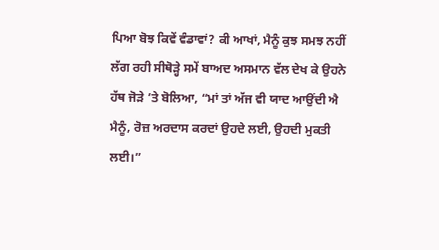ਪਿਆ ਬੋਝ ਕਿਵੇਂ ਵੰਡਾਵਾਂ? ਕੀ ਆਖਾਂ, ਮੈਨੂੰ ਕੁਝ ਸਮਝ ਨਹੀਂ ਲੱਗ ਰਹੀ ਸੀਥੋੜ੍ਹੇ ਸਮੇਂ ਬਾਅਦ ਅਸਮਾਨ ਵੱਲ ਦੇਖ ਕੇ ਉਹਨੇ ਹੱਥ ਜੋੜੇ ’ਤੇ ਬੋਲਿਆ, “ਮਾਂ ਤਾਂ ਅੱਜ ਵੀ ਯਾਦ ਆਉਂਦੀ ਐ ਮੈਨੂੰ, ਰੋਜ਼ ਅਰਦਾਸ ਕਰਦਾਂ ਉਹਦੇ ਲਈ, ਉਹਦੀ ਮੁਕਤੀ ਲਈ।”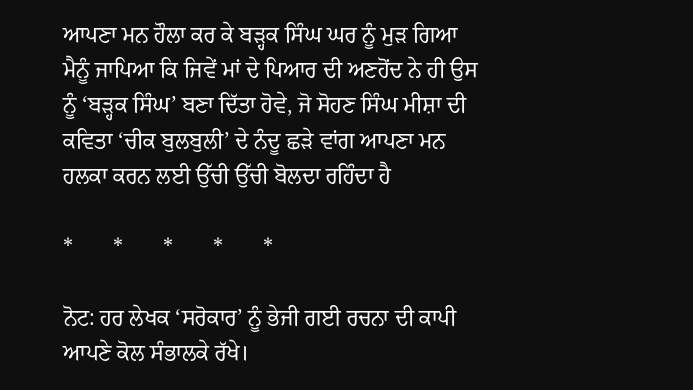ਆਪਣਾ ਮਨ ਹੌਲਾ ਕਰ ਕੇ ਬੜ੍ਹਕ ਸਿੰਘ ਘਰ ਨੂੰ ਮੁੜ ਗਿਆ ਮੈਨੂੰ ਜਾਪਿਆ ਕਿ ਜਿਵੇਂ ਮਾਂ ਦੇ ਪਿਆਰ ਦੀ ਅਣਹੋਂਦ ਨੇ ਹੀ ਉਸ ਨੂੰ ‘ਬੜ੍ਹਕ ਸਿੰਘ’ ਬਣਾ ਦਿੱਤਾ ਹੋਵੇ, ਜੋ ਸੋਹਣ ਸਿੰਘ ਮੀਸ਼ਾ ਦੀ ਕਵਿਤਾ ‘ਚੀਕ ਬੁਲਬੁਲੀ’ ਦੇ ਨੰਦੂ ਛੜੇ ਵਾਂਗ ਆਪਣਾ ਮਨ ਹਲਕਾ ਕਰਨ ਲਈ ਉੱਚੀ ਉੱਚੀ ਬੋਲਦਾ ਰਹਿੰਦਾ ਹੈ

*       *       *       *       *

ਨੋਟ: ਹਰ ਲੇਖਕ ‘ਸਰੋਕਾਰ’ ਨੂੰ ਭੇਜੀ ਗਈ ਰਚਨਾ ਦੀ ਕਾਪੀ ਆਪਣੇ ਕੋਲ ਸੰਭਾਲਕੇ ਰੱਖੇ।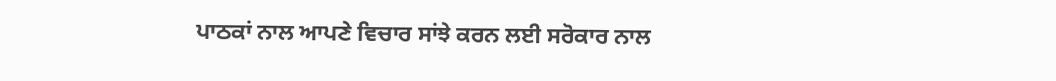ਪਾਠਕਾਂ ਨਾਲ ਆਪਣੇ ਵਿਚਾਰ ਸਾਂਝੇ ਕਰਨ ਲਈ ਸਰੋਕਾਰ ਨਾਲ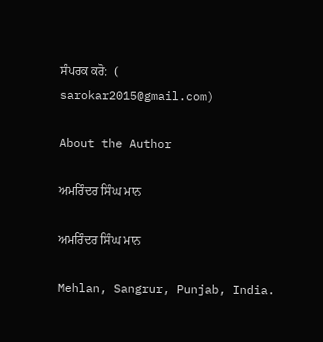ਸੰਪਰਕ ਕਰੋ:  (
sarokar2015@gmail.com)

About the Author

ਅਮਰਿੰਦਰ ਸਿੰਘ ਮਾਨ

ਅਮਰਿੰਦਰ ਸਿੰਘ ਮਾਨ

Mehlan, Sangrur, Punjab, India.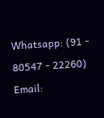Whatsapp: (91 - 80547 - 22260)
Email: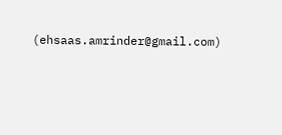(ehsaas.amrinder@gmail.com)